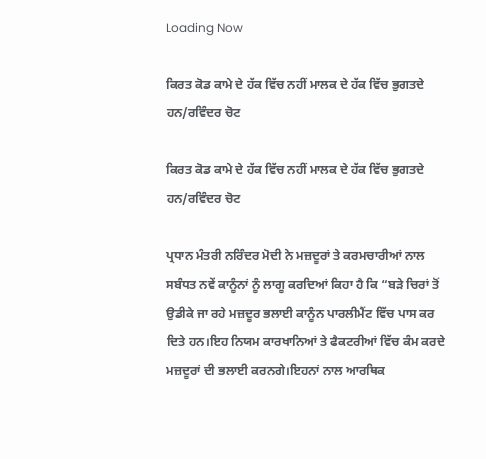Loading Now

ਕਿਰਤ ਕੋਡ ਕਾਮੇ ਦੇ ਹੱਕ ਵਿੱਚ ਨਹੀਂ ਮਾਲਕ ਦੇ ਹੱਕ ਵਿੱਚ ਭੁਗਤਦੇ ਹਨ/ਰਵਿੰਦਰ ਚੋਟ

ਕਿਰਤ ਕੋਡ ਕਾਮੇ ਦੇ ਹੱਕ ਵਿੱਚ ਨਹੀਂ ਮਾਲਕ ਦੇ ਹੱਕ ਵਿੱਚ ਭੁਗਤਦੇ ਹਨ/ਰਵਿੰਦਰ ਚੋਟ

ਪ੍ਰਧਾਨ ਮੰਤਰੀ ਨਰਿੰਦਰ ਮੋਦੀ ਨੇ ਮਜ਼ਦੂਰਾਂ ਤੇ ਕਰਮਚਾਰੀਆਂ ਨਾਲ ਸਬੰਧਤ ਨਵੇਂ ਕਾਨੂੰਨਾਂ ਨੂੰ ਲਾਗੂ ਕਰਦਿਆਂ ਕਿਹਾ ਹੈ ਕਿ “ਬੜੇ ਚਿਰਾਂ ਤੋਂ ਉਡੀਕੇ ਜਾ ਰਹੇ ਮਜ਼ਦੂਰ ਭਲਾਈ ਕਾਨੂੰਨ ਪਾਰਲੀਮੈਂਟ ਵਿੱਚ ਪਾਸ ਕਰ ਦਿਤੇ ਹਨ।ਇਹ ਨਿਯਮ ਕਾਰਖਾਨਿਆਂ ਤੇ ਫੈਕਟਰੀਆਂ ਵਿੱਚ ਕੰਮ ਕਰਦੇ ਮਜ਼ਦੂਰਾਂ ਦੀ ਭਲਾਈ ਕਰਨਗੇ।ਇਹਨਾਂ ਨਾਲ ਆਰਥਿਕ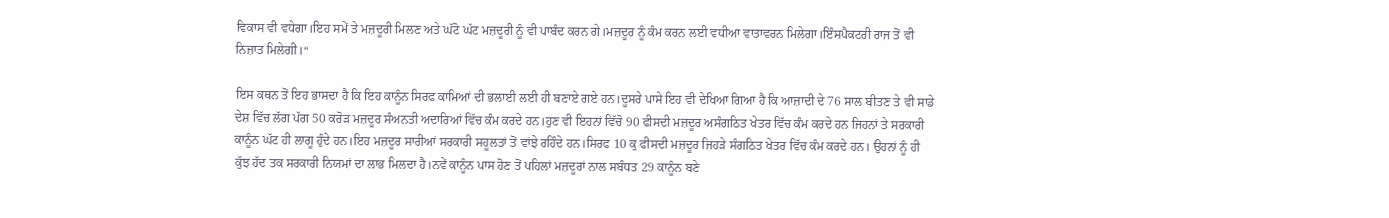ਵਿਕਾਸ ਵੀ ਵਧੇਗਾ।ਇਹ ਸਮੇਂ ਤੇ ਮਜ਼ਦੂਰੀ ਮਿਲਣ ਅਤੇ ਘੱਟੋ ਘੱਟ ਮਜ਼ਦੂਰੀ ਨੂੰ ਵੀ ਪਾਬੰਦ ਕਰਨ ਗੇ।ਮਜ਼ਦੂਰ ਨੂੰ ਕੰਮ ਕਰਨ ਲਈ ਵਧੀਆ ਵਾਤਾਵਰਨ ਮਿਲੇਗਾ।ਇੰਸਪੈਕਟਰੀ ਰਾਜ ਤੋਂ ਵੀ ਨਿਜ਼ਾਤ ਮਿਲੇਗੀ।“

ਇਸ ਕਥਨ ਤੋਂ ਇਹ ਭਾਸਦਾ ਹੈ ਕਿ ਇਹ ਕਾਨੂੰਨ ਸਿਰਫ ਕਾਮਿਆਂ ਦੀ ਭਲਾਈ ਲਈ ਹੀ ਬਣਾਏ ਗਏ ਹਨ।ਦੂਸਰੇ ਪਾਸੇ ਇਹ ਵੀ ਦੇਖਿਆ ਗਿਆ ਹੈ ਕਿ ਆਜ਼ਾਦੀ ਦੇ 76 ਸਾਲ ਬੀਤਣ ਤੇ ਵੀ ਸਾਡੇ ਦੇਸ਼ ਵਿੱਚ ਲੱਗ ਪੱਗ 50 ਕਰੋੜ ਮਜ਼ਦੂਰ ਸੰਅਨਤੀ ਅਦਾਰਿਆਂ ਵਿੱਚ ਕੰਮ ਕਰਦੇ ਹਨ।ਹੁਣ ਵੀ ਇਹਨਾਂ ਵਿੱਚੋ 90 ਫੀਸਦੀ ਮਜ਼ਦੂਰ ਅਸੰਗਠਿਤ ਖੇਤਰ ਵਿੱਚ ਕੰਮ ਕਰਦੇ ਹਨ ਜਿਹਨਾਂ ਤੇ ਸਰਕਾਰੀ ਕਾਨੂੰਨ ਘੱਟ ਹੀ ਲਾਗੂ ਹੁੰਦੇ ਹਨ।ਇਹ ਮਜ਼ਦੂਰ ਸਾਰੀਆਂ ਸਰਕਾਰੀ ਸਹੂਲਤਾਂ ਤੋਂ ਵਾਂਝੇ ਰਹਿੰਦੇ ਹਨ।ਸਿਰਫ 10 ਕੁ ਫੀਸਦੀ ਮਜ਼ਦੂਰ ਜਿਹੜੇ ਸੰਗਠਿਤ ਖੇਤਰ ਵਿੱਚ ਕੰਮ ਕਰਦੇ ਹਨ। ਉਹਨਾਂ ਨੂੰ ਹੀ ਕੁੱਝ ਹੱਦ ਤਕ ਸਰਕਾਰੀ ਨਿਯਮਾਂ ਦਾ ਲਾਭ ਮਿਲਦਾ ਹੈ।ਨਵੇਂ ਕਾਨੂੰਨ ਪਾਸ ਹੋਣ ਤੋਂ ਪਹਿਲਾਂ ਮਜ਼ਦੂਰਾਂ ਨਾਲ ਸਬੰਧਤ 29 ਕਾਨੂੰਨ ਬਣੇ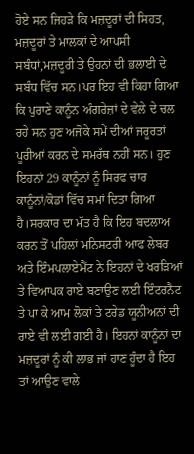ਹੋਏ ਸਨ ਜਿਹੜੇ ਕਿ ਮਜ਼ਦੂਰਾਂ ਦੀ ਸਿਹਤ, ਮਜ਼ਦੂਰਾਂ ਤੇ ਮਾਲਕਾਂ ਦੇ ਆਪਸੀ ਸਬੰਧਾਂ,ਮਜ਼ਦੂਰੀ ਤੇ ਉਹਨਾਂ ਦੀ ਭਲਾਈ ਦੇ ਸਬੰਧ ਵਿੱਚ ਸਨ।ਪਰ ਇਹ ਵੀ ਕਿਹਾ ਗਿਆ ਕਿ ਪੁਰਾਣੇ ਕਾਨੂੰਨ ਅੰਗਰੇਜ਼ਾਂ ਦੇ ਵੇਲੇ ਦੇ ਚਲ ਰਹੇ ਸਨ ਹੁਣ ਅਜੋਕੇ ਸਮੇਂ ਦੀਆਂ ਜਰੂਰਤਾਂ ਪੂਰੀਆਂ ਕਰਨ ਦੇ ਸਮਰੱਥ ਨਹੀਂ ਸਨ। ਹੁਣ ਇਹਨਾਂ 29 ਕਾਨੂੰਨਾਂ ਨੂੰ ਸਿਰਫ ਚਾਰ ਕਾਨੂੰਨਾਂ/ਕੋਡਾਂ ਵਿੱਚ ਸਮਾਂ ਦਿਤਾ ਗਿਆ ਹੈ।ਸਰਕਾਰ ਦਾ ਮੱਤ ਹੈ ਕਿ ਇਹ ਬਦਲਾਅ ਕਰਨ ਤੋਂ ਪਹਿਲਾਂ ਮਨਿਸਟਰੀ ਆਫ ਲੇਬਰ ਅਤੇ ਇੰਮਪਲਾਏਮੈਂਟ ਨੇ ਇਹਨਾਂ ਦੇ ਖਰੜਿਆਂ ਤੇ ਵਿਆਪਕ ਰਾਏ ਬਣਾਉਣ ਲਈ ਇੰਟਰਨੈਟ ਤੇ ਪਾ ਕੇ ਆਮ ਲੋਕਾਂ ਤੇ ਟਰੇਡ ਯੂਨੀਅਨਾਂ ਦੀ ਰਾਏ ਵੀ ਲਈ ਗਈ ਹੈ। ਇਹਨਾਂ ਕਾਨੂੰਨਾਂ ਦਾ ਮਜ਼ਦੂਰਾਂ ਨੂੰ ਕੀ ਲਾਭ ਜਾਂ ਹਾਣ ਹੂੰਦਾ ਹੈ ਇਹ ਤਾਂ ਆਉਣ ਵਾਲੇ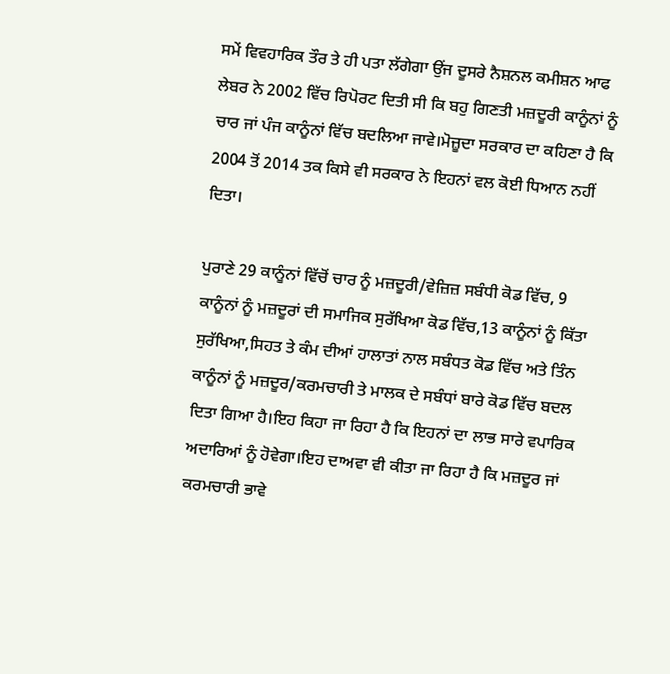ਸਮੇਂ ਵਿਵਹਾਰਿਕ ਤੌਰ ਤੇ ਹੀ ਪਤਾ ਲੱਗੇਗਾ ਉਂਜ ਦੂਸਰੇ ਨੈਸ਼ਨਲ ਕਮੀਸ਼ਨ ਆਫ ਲੇਬਰ ਨੇ 2002 ਵਿੱਚ ਰਿਪੋਰਟ ਦਿਤੀ ਸੀ ਕਿ ਬਹੁ ਗਿਣਤੀ ਮਜ਼ਦੂਰੀ ਕਾਨੂੰਨਾਂ ਨੂੰ ਚਾਰ ਜਾਂ ਪੰਜ ਕਾਨੂੰਨਾਂ ਵਿੱਚ ਬਦਲਿਆ ਜਾਵੇ।ਮੋਜ਼ੂਦਾ ਸਰਕਾਰ ਦਾ ਕਹਿਣਾ ਹੈ ਕਿ 2004 ਤੋਂ 2014 ਤਕ ਕਿਸੇ ਵੀ ਸਰਕਾਰ ਨੇ ਇਹਨਾਂ ਵਲ ਕੋਈ ਧਿਆਨ ਨਹੀਂ ਦਿਤਾ।

ਪੁਰਾਣੇ 29 ਕਾਨੂੰਨਾਂ ਵਿੱਚੋਂ ਚਾਰ ਨੂੰ ਮਜ਼ਦੂਰੀ/ਵੇਜ਼ਿਜ਼ ਸਬੰਧੀ ਕੋਡ ਵਿੱਚ, 9 ਕਾਨੂੰਨਾਂ ਨੂੰ ਮਜ਼ਦੂਰਾਂ ਦੀ ਸਮਾਜਿਕ ਸੁਰੱਖਿਆ ਕੋਡ ਵਿੱਚ,13 ਕਾਨੂੰਨਾਂ ਨੂੰ ਕਿੱਤਾ ਸੁਰੱਖਿਆ,ਸਿਹਤ ਤੇ ਕੰਮ ਦੀਆਂ ਹਾਲਾਤਾਂ ਨਾਲ ਸਬੰਧਤ ਕੋਡ ਵਿੱਚ ਅਤੇ ਤਿੰਨ ਕਾਨੂੰਨਾਂ ਨੂੰ ਮਜ਼ਦੂਰ/ਕਰਮਚਾਰੀ ਤੇ ਮਾਲਕ ਦੇ ਸਬੰਧਾਂ ਬਾਰੇ ਕੋਡ ਵਿੱਚ ਬਦਲ ਦਿਤਾ ਗਿਆ ਹੈ।ਇਹ ਕਿਹਾ ਜਾ ਰਿਹਾ ਹੈ ਕਿ ਇਹਨਾਂ ਦਾ ਲਾਭ ਸਾਰੇ ਵਪਾਰਿਕ ਅਦਾਰਿਆਂ ਨੂੰ ਹੋਵੇਗਾ।ਇਹ ਦਾਅਵਾ ਵੀ ਕੀਤਾ ਜਾ ਰਿਹਾ ਹੈ ਕਿ ਮਜ਼ਦੂਰ ਜਾਂ ਕਰਮਚਾਰੀ ਭਾਵੇ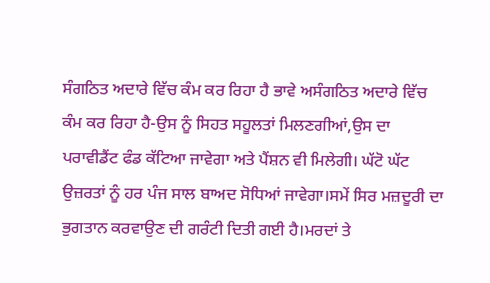ਸੰਗਠਿਤ ਅਦਾਰੇ ਵਿੱਚ ਕੰਮ ਕਰ ਰਿਹਾ ਹੈ ਭਾਵੇ ਅਸੰਗਠਿਤ ਅਦਾਰੇ ਵਿੱਚ ਕੰਮ ਕਰ ਰਿਹਾ ਹੈ-ਉਸ ਨੂੰ ਸਿਹਤ ਸਹੂਲਤਾਂ ਮਿਲਣਗੀਆਂ,ਉਸ ਦਾ ਪਰਾਵੀਡੈਂਟ ਫੰਡ ਕੱਟਿਆ ਜਾਵੇਗਾ ਅਤੇ ਪੈਂਸ਼ਨ ਵੀ ਮਿਲੇਗੀ। ਘੱਟੋ ਘੱਟ ਉਜ਼ਰਤਾਂ ਨੂੰ ਹਰ ਪੰਜ ਸਾਲ ਬਾਅਦ ਸੋਧਿਆਂ ਜਾਵੇਗਾ।ਸਮੇਂ ਸਿਰ ਮਜ਼ਦੂਰੀ ਦਾ ਭੁਗਤਾਨ ਕਰਵਾਉਣ ਦੀ ਗਰੰਟੀ ਦਿਤੀ ਗਈ ਹੈ।ਮਰਦਾਂ ਤੇ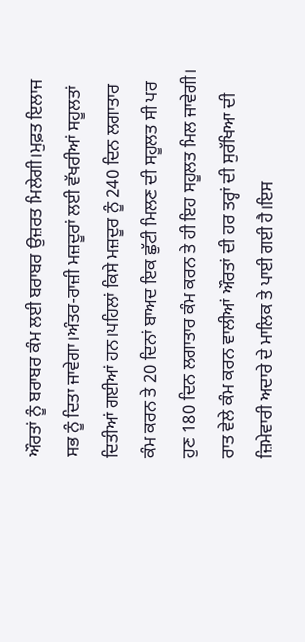ਔਰਤਾਂ ਨੂੰ ਬਰਾਬਰ ਕੰਮ ਲਈ ਬਰਾਬਰ ਉਜ਼ਰਤ ਮਿਲੇਗੀ।ਮੁਫ਼ਤ ਇਲਾਜ ਸਭ ਨੂੰ ਦਿਤਾ ਜਾਵੇਗਾ।ਅੰਤਰ-ਰਾਜ਼ੀ ਮਜ਼ਦੂਰਾਂ ਲਈ ਵੱਖਰੀਆਂ ਸਹੂਲਤਾਂ ਦਿਤੀਆਂ ਗਈਆਂ ਹਨ।ਪਹਿਲਾਂ ਕਿਸੇ ਮਜ਼ਦੂਰ ਨੂੰ 240 ਦਿਨ ਲਗਾਤਾਰ ਕੰਮ ਕਰਨ ਤੇ 20 ਦਿਨਾਂ ਬਾਅਦ ਇਕ ਛੁੱਟੀ ਮਿਲਣ ਦੀ ਸਹੂਲਤ ਸੀ ਪਰ ਹੁਣ 180 ਦਿਨ ਲਗਾਤਾਰ ਕੰਮ ਕਰਨ ਤੇ ਹੀ ਇਹ ਸਹੂਲਤ ਮਿਲ ਜਾਵੇਗੀ। ਰਾਤ ਵੇਲੇ ਕੰਮ ਕਰਨ ਵਾਲੀਆਂ ਔਰਤਾਂ ਦੀ ਹਰ ਤਰ੍ਹਾਂ ਦੀ ਸੁਰੱਖਿਆ ਦੀ ਜ਼ਿਮੇਵਾਰੀ ਅਦਾਰੇ ਦੇ ਮਾਲਿਕ ਤੇ ਪਾਈ ਗਈ ਹੈ।ਇਸ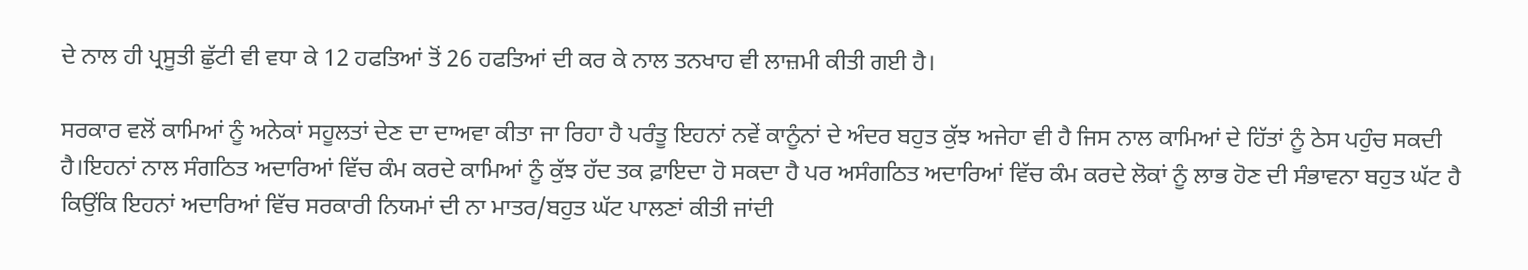ਦੇ ਨਾਲ ਹੀ ਪ੍ਰਸੂਤੀ ਛੁੱਟੀ ਵੀ ਵਧਾ ਕੇ 12 ਹਫਤਿਆਂ ਤੋਂ 26 ਹਫਤਿਆਂ ਦੀ ਕਰ ਕੇ ਨਾਲ ਤਨਖਾਹ ਵੀ ਲਾਜ਼ਮੀ ਕੀਤੀ ਗਈ ਹੈ।

ਸਰਕਾਰ ਵਲੋਂ ਕਾਮਿਆਂ ਨੂੰ ਅਨੇਕਾਂ ਸਹੂਲਤਾਂ ਦੇਣ ਦਾ ਦਾਅਵਾ ਕੀਤਾ ਜਾ ਰਿਹਾ ਹੈ ਪਰੰਤੂ ਇਹਨਾਂ ਨਵੇਂ ਕਾਨੂੰਨਾਂ ਦੇ ਅੰਦਰ ਬਹੁਤ ਕੁੱਝ ਅਜੇਹਾ ਵੀ ਹੈ ਜਿਸ ਨਾਲ ਕਾਮਿਆਂ ਦੇ ਹਿੱਤਾਂ ਨੂੰ ਠੇਸ ਪਹੁੰਚ ਸਕਦੀ ਹੈ।ਇਹਨਾਂ ਨਾਲ ਸੰਗਠਿਤ ਅਦਾਰਿਆਂ ਵਿੱਚ ਕੰਮ ਕਰਦੇ ਕਾਮਿਆਂ ਨੂੰ ਕੁੱਝ ਹੱਦ ਤਕ ਫ਼ਾਇਦਾ ਹੋ ਸਕਦਾ ਹੈ ਪਰ ਅਸੰਗਠਿਤ ਅਦਾਰਿਆਂ ਵਿੱਚ ਕੰਮ ਕਰਦੇ ਲੋਕਾਂ ਨੂੰ ਲਾਭ ਹੋਣ ਦੀ ਸੰਭਾਵਨਾ ਬਹੁਤ ਘੱਟ ਹੈ ਕਿਉਂਕਿ ਇਹਨਾਂ ਅਦਾਰਿਆਂ ਵਿੱਚ ਸਰਕਾਰੀ ਨਿਯਮਾਂ ਦੀ ਨਾ ਮਾਤਰ/ਬਹੁਤ ਘੱਟ ਪਾਲਣਾਂ ਕੀਤੀ ਜਾਂਦੀ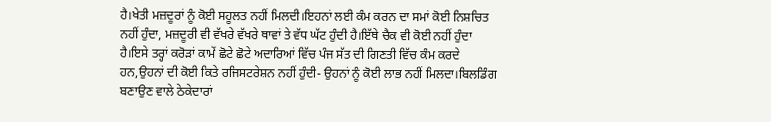ਹੈ।ਖੇਤੀ ਮਜ਼ਦੂਰਾਂ ਨੂੰ ਕੋਈ ਸਹੂਲਤ ਨਹੀਂ ਮਿਲਦੀ।ਇਹਨਾਂ ਲਈ ਕੰਮ ਕਰਨ ਦਾ ਸਮਾਂ ਕੋਈ ਨਿਸ਼ਚਿਤ ਨਹੀਂ ਹੁੰਦਾ, ਮਜ਼ਦੂਰੀ ਵੀ ਵੱਖਰੇ ਵੱਖਰੇ ਥਾਵਾਂ ਤੇ ਵੱਧ ਘੱਟ ਹੁੰਦੀ ਹੈ।ਇੱਥੇ ਚੈਕ ਵੀ ਕੋਈ ਨਹੀਂ ਹੁੰਦਾ ਹੈ।ਇਸੇ ਤਰ੍ਹਾਂ ਕਰੋੜਾਂ ਕਾਮੇਂ ਛੋਟੇ ਛੋਟੇ ਅਦਾਰਿਆਂ ਵਿੱਚ ਪੰਜ ਸੱਤ ਦੀ ਗਿਣਤੀ ਵਿੱਚ ਕੰਮ ਕਰਦੇ ਹਨ,ਉਹਨਾਂ ਦੀ ਕੋਈ ਕਿਤੇ ਰਜਿਸਟਰੇਸ਼ਨ ਨਹੀਂ ਹੁੰਦੀ- ਉਹਨਾਂ ਨੂੰ ਕੋਈ ਲਾਭ ਨਹੀਂ ਮਿਲਦਾ।ਬਿਲਡਿੰਗ ਬਣਾਉਣ ਵਾਲੇ ਠੇਕੇਦਾਰਾਂ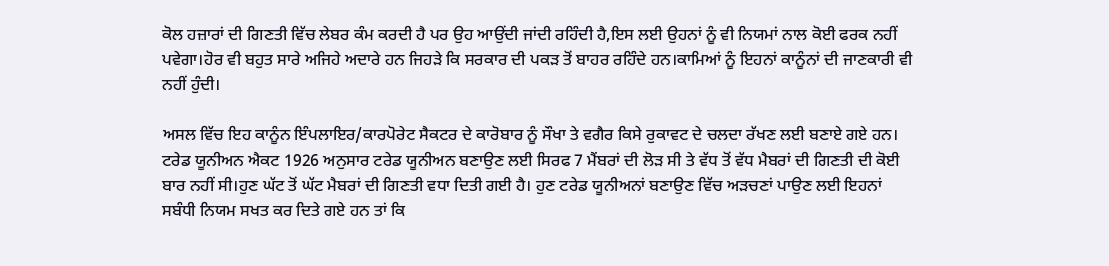ਕੋਲ ਹਜ਼ਾਰਾਂ ਦੀ ਗਿਣਤੀ ਵਿੱਚ ਲੇਬਰ ਕੰਮ ਕਰਦੀ ਹੈ ਪਰ ਉਹ ਆਉਂਦੀ ਜਾਂਦੀ ਰਹਿੰਦੀ ਹੈ,ਇਸ ਲਈ ਉਹਨਾਂ ਨੂੰ ਵੀ ਨਿਯਮਾਂ ਨਾਲ ਕੋਈ ਫਰਕ ਨਹੀਂ ਪਵੇਗਾ।ਹੋਰ ਵੀ ਬਹੁਤ ਸਾਰੇ ਅਜਿਹੇ ਅਦਾਰੇ ਹਨ ਜਿਹੜੇ ਕਿ ਸਰਕਾਰ ਦੀ ਪਕੜ ਤੋਂ ਬਾਹਰ ਰਹਿੰਦੇ ਹਨ।ਕਾਮਿਆਂ ਨੂੰ ਇਹਨਾਂ ਕਾਨੂੰਨਾਂ ਦੀ ਜਾਣਕਾਰੀ ਵੀ ਨਹੀਂ ਹੁੰਦੀ।

ਅਸਲ ਵਿੱਚ ਇਹ ਕਾਨੂੰਨ ਇੰਪਲਾਇਰ/ਕਾਰਪੋਰੇਟ ਸੈਕਟਰ ਦੇ ਕਾਰੋਬਾਰ ਨੂੰ ਸੌਖਾ ਤੇ ਵਗੈਰ ਕਿਸੇ ਰੁਕਾਵਟ ਦੇ ਚਲਦਾ ਰੱਖਣ ਲਈ ਬਣਾਏ ਗਏ ਹਨ। ਟਰੇਡ ਯੂਨੀਅਨ ਐਕਟ 1926 ਅਨੁਸਾਰ ਟਰੇਡ ਯੂਨੀਅਨ ਬਣਾਉਣ ਲਈ ਸਿਰਫ 7 ਮੈਂਬਰਾਂ ਦੀ ਲੋੜ ਸੀ ਤੇ ਵੱਧ ਤੋਂ ਵੱਧ ਮੈਬਰਾਂ ਦੀ ਗਿਣਤੀ ਦੀ ਕੋਈ ਬਾਰ ਨਹੀਂ ਸੀ।ਹੁਣ ਘੱਟ ਤੋਂ ਘੱਟ ਮੈਬਰਾਂ ਦੀ ਗਿਣਤੀ ਵਧਾ ਦਿਤੀ ਗਈ ਹੈ। ਹੁਣ ਟਰੇਡ ਯੂਨੀਅਨਾਂ ਬਣਾਉਣ ਵਿੱਚ ਅੜਚਣਾਂ ਪਾਉਣ ਲਈ ਇਹਨਾਂ ਸਬੰਧੀ ਨਿਯਮ ਸਖਤ ਕਰ ਦਿਤੇ ਗਏ ਹਨ ਤਾਂ ਕਿ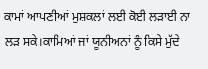ਕਾਮਾਂ ਆਪਣੀਆਂ ਮੁਸ਼ਕਲਾਂ ਲਈ ਕੋਈ ਲੜਾਈ ਨਾ ਲੜ ਸਕੇ।ਕਾਮਿਆਂ ਜਾਂ ਯੂਨੀਅਨਾਂ ਨੂੰ ਕਿਸੇ ਮੁੱਦੇ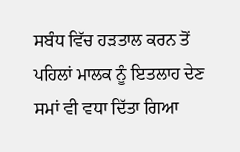ਸਬੰਧ ਵਿੱਚ ਹੜਤਾਲ ਕਰਨ ਤੋਂ ਪਹਿਲਾਂ ਮਾਲਕ ਨੂੰ ਇਤਲਾਹ ਦੇਣ ਸਮਾਂ ਵੀ ਵਧਾ ਦਿੱਤਾ ਗਿਆ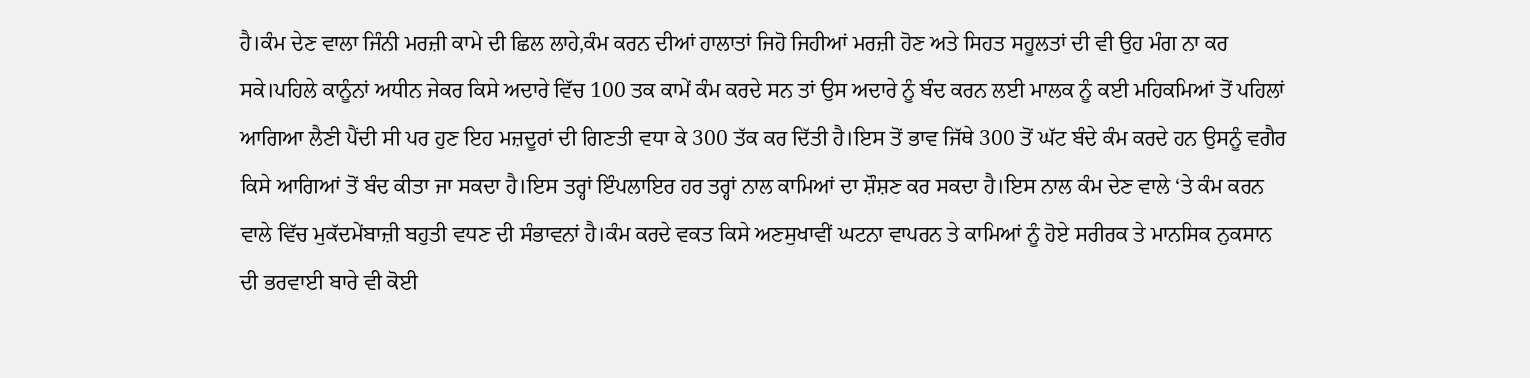ਹੈ।ਕੰਮ ਦੇਣ ਵਾਲਾ ਜਿੰਨੀ ਮਰਜ਼ੀ ਕਾਮੇ ਦੀ ਛਿਲ ਲਾਹੇ,ਕੰਮ ਕਰਨ ਦੀਆਂ ਹਾਲਾਤਾਂ ਜਿਹੋ ਜਿਹੀਆਂ ਮਰਜ਼ੀ ਹੋਣ ਅਤੇ ਸਿਹਤ ਸਹੂਲਤਾਂ ਦੀ ਵੀ ਉਹ ਮੰਗ ਨਾ ਕਰ ਸਕੇ।ਪਹਿਲੇ ਕਾਨੂੰਨਾਂ ਅਧੀਨ ਜੇਕਰ ਕਿਸੇ ਅਦਾਰੇ ਵਿੱਚ 100 ਤਕ ਕਾਮੇਂ ਕੰਮ ਕਰਦੇ ਸਨ ਤਾਂ ਉਸ ਅਦਾਰੇ ਨੂੰ ਬੰਦ ਕਰਨ ਲਈ ਮਾਲਕ ਨੂੰ ਕਈ ਮਹਿਕਮਿਆਂ ਤੋਂ ਪਹਿਲਾਂ ਆਗਿਆ ਲੈਣੀ ਪੈਂਦੀ ਸੀ ਪਰ ਹੁਣ ਇਹ ਮਜ਼ਦੂਰਾਂ ਦੀ ਗਿਣਤੀ ਵਧਾ ਕੇ 300 ਤੱਕ ਕਰ ਦਿੱਤੀ ਹੈ।ਇਸ ਤੋਂ ਭਾਵ ਜਿੱਥੇ 300 ਤੋਂ ਘੱਟ ਬੰਦੇ ਕੰਮ ਕਰਦੇ ਹਨ ਉਸਨੂੰ ਵਗੈਰ ਕਿਸੇ ਆਗਿਆਂ ਤੋਂ ਬੰਦ ਕੀਤਾ ਜਾ ਸਕਦਾ ਹੈ।ਇਸ ਤਰ੍ਹਾਂ ਇੰਪਲਾਇਰ ਹਰ ਤਰ੍ਹਾਂ ਨਾਲ ਕਾਮਿਆਂ ਦਾ ਸ਼ੌਸ਼ਣ ਕਰ ਸਕਦਾ ਹੈ।ਇਸ ਨਾਲ ਕੰਮ ਦੇਣ ਵਾਲੇ ‘ਤੇ ਕੰਮ ਕਰਨ ਵਾਲੇ ਵਿੱਚ ਮੁਕੱਦਮੇਂਬਾਜ਼ੀ ਬਹੁਤੀ ਵਧਣ ਦੀ ਸੰਭਾਵਨਾਂ ਹੈ।ਕੰਮ ਕਰਦੇ ਵਕਤ ਕਿਸੇ ਅਣਸੁਖਾਵੀਂ ਘਟਨਾ ਵਾਪਰਨ ਤੇ ਕਾਮਿਆਂ ਨੂੰ ਹੋਏ ਸਰੀਰਕ ਤੇ ਮਾਨਸਿਕ ਨੁਕਸਾਨ ਦੀ ਭਰਵਾਈ ਬਾਰੇ ਵੀ ਕੋਈ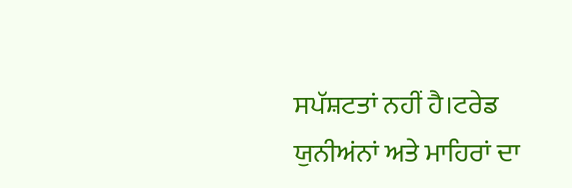ਸਪੱਸ਼ਟਤਾਂ ਨਹੀਂ ਹੈ।ਟਰੇਡ ਯੁਨੀਅਂਨਾਂ ਅਤੇ ਮਾਹਿਰਾਂ ਦਾ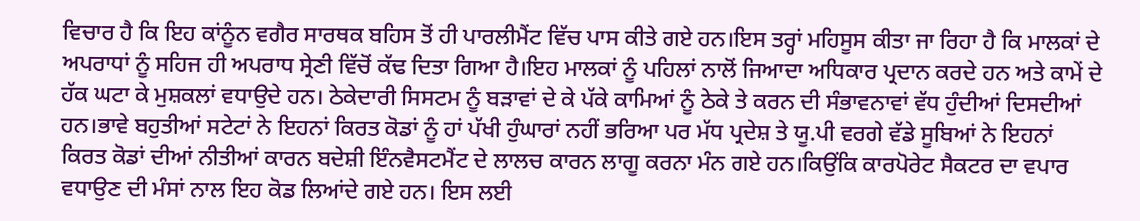ਵਿਚਾਰ ਹੈ ਕਿ ਇਹ ਕਾਂਨੂੰਨ ਵਗੈਰ ਸਾਰਥਕ ਬਹਿਸ ਤੋਂ ਹੀ ਪਾਰਲੀਮੈਂਟ ਵਿੱਚ ਪਾਸ ਕੀਤੇ ਗਏ ਹਨ।ਇਸ ਤਰ੍ਹਾਂ ਮਹਿਸੂਸ ਕੀਤਾ ਜਾ ਰਿਹਾ ਹੈ ਕਿ ਮਾਲਕਾਂ ਦੇ ਅਪਰਾਧਾਂ ਨੂੰ ਸਹਿਜ ਹੀ ਅਪਰਾਧ ਸ੍ਰੇਣੀ ਵਿੱਚੋਂ ਕੱਢ ਦਿਤਾ ਗਿਆ ਹੈ।ਇਹ ਮਾਲਕਾਂ ਨੂੰ ਪਹਿਲਾਂ ਨਾਲੋਂ ਜਿਆਦਾ ਅਧਿਕਾਰ ਪ੍ਰਦਾਨ ਕਰਦੇ ਹਨ ਅਤੇ ਕਾਮੇਂ ਦੇ ਹੱਕ ਘਟਾ ਕੇ ਮੁਸ਼ਕਲਾਂ ਵਧਾਉਦੇ ਹਨ। ਠੇਕੇਦਾਰੀ ਸਿਸਟਮ ਨੂੰ ਬੜਾਵਾਂ ਦੇ ਕੇ ਪੱਕੇ ਕਾਮਿਆਂ ਨੂੰ ਠੇਕੇ ਤੇ ਕਰਨ ਦੀ ਸੰਭਾਵਨਾਵਾਂ ਵੱਧ ਹੁੰਦੀਆਂ ਦਿਸਦੀਆਂ ਹਨ।ਭਾਵੇ ਬਹੁਤੀਆਂ ਸਟੇਟਾਂ ਨੇ ਇਹਨਾਂ ਕਿਰਤ ਕੋਡਾਂ ਨੂੰ ਹਾਂ ਪੱਖੀ ਹੁੰਘਾਰਾਂ ਨਹੀਂ ਭਰਿਆ ਪਰ ਮੱਧ ਪ੍ਰਦੇਸ਼ ਤੇ ਯੂ.ਪੀ ਵਰਗੇ ਵੱਡੇ ਸੂਬਿਆਂ ਨੇ ਇਹਨਾਂ ਕਿਰਤ ਕੋਡਾਂ ਦੀਆਂ ਨੀਤੀਆਂ ਕਾਰਨ ਬਦੇਸ਼ੀ ਇੰਨਵੈਸਟਮੈਂਟ ਦੇ ਲਾਲਚ ਕਾਰਨ ਲਾਗੂ ਕਰਨਾ ਮੰਨ ਗਏ ਹਨ।ਕਿਉਂਕਿ ਕਾਰਪੋਰੇਟ ਸੈਕਟਰ ਦਾ ਵਪਾਰ ਵਧਾਉਣ ਦੀ ਮੰਸਾਂ ਨਾਲ ਇਹ ਕੋਡ ਲਿਆਂਦੇ ਗਏ ਹਨ। ਇਸ ਲਈ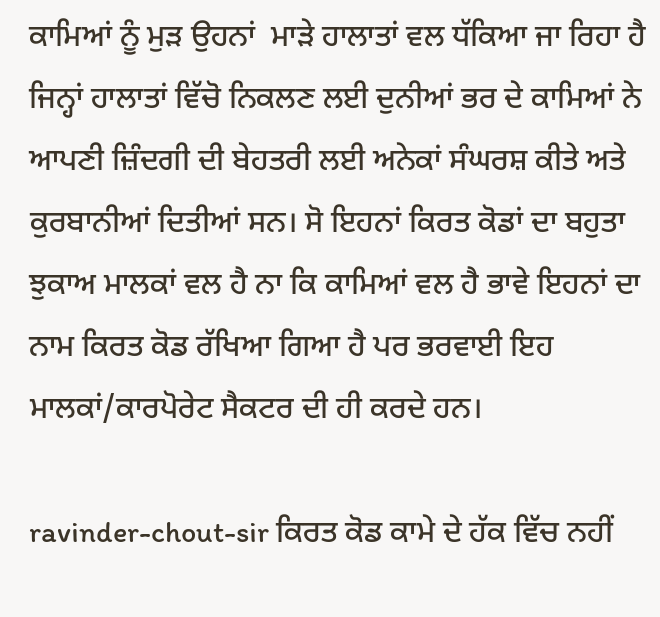ਕਾਮਿਆਂ ਨੂੰ ਮੁੜ ਉਹਨਾਂ  ਮਾੜੇ ਹਾਲਾਤਾਂ ਵਲ ਧੱਕਿਆ ਜਾ ਰਿਹਾ ਹੈ ਜਿਨ੍ਹਾਂ ਹਾਲਾਤਾਂ ਵਿੱਚੋ ਨਿਕਲਣ ਲਈ ਦੁਨੀਆਂ ਭਰ ਦੇ ਕਾਮਿਆਂ ਨੇ ਆਪਣੀ ਜ਼ਿੰਦਗੀ ਦੀ ਬੇਹਤਰੀ ਲਈ ਅਨੇਕਾਂ ਸੰਘਰਸ਼ ਕੀਤੇ ਅਤੇ ਕੁਰਬਾਨੀਆਂ ਦਿਤੀਆਂ ਸਨ। ਸੋ ਇਹਨਾਂ ਕਿਰਤ ਕੋਡਾਂ ਦਾ ਬਹੁਤਾ ਝੁਕਾਅ ਮਾਲਕਾਂ ਵਲ ਹੈ ਨਾ ਕਿ ਕਾਮਿਆਂ ਵਲ ਹੈ ਭਾਵੇ ਇਹਨਾਂ ਦਾ ਨਾਮ ਕਿਰਤ ਕੋਡ ਰੱਖਿਆ ਗਿਆ ਹੈ ਪਰ ਭਰਵਾਈ ਇਹ ਮਾਲਕਾਂ/ਕਾਰਪੋਰੇਟ ਸੈਕਟਰ ਦੀ ਹੀ ਕਰਦੇ ਹਨ।

ravinder-chout-sir ਕਿਰਤ ਕੋਡ ਕਾਮੇ ਦੇ ਹੱਕ ਵਿੱਚ ਨਹੀਂ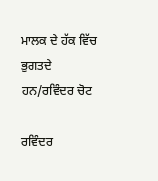ਮਾਲਕ ਦੇ ਹੱਕ ਵਿੱਚ ਭੁਗਤਦੇ ਹਨ/ਰਵਿੰਦਰ ਚੋਟ

ਰਵਿੰਦਰ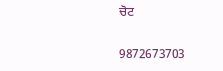ਚੋਟ

9872673703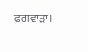ਫਗਵਾੜਾ।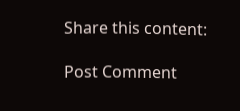Share this content:

Post Comment